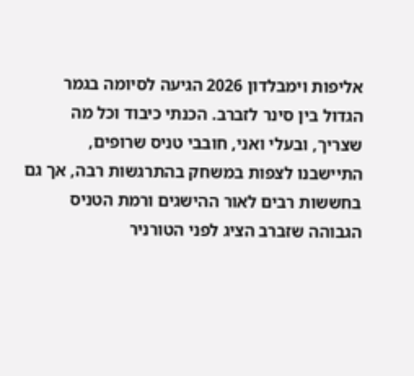אליפות וימבלדון 2026 הגיעה לסיומה בגמר הגדול בין סינר לזברב. הכנתי כיבוד וכל מה שצריך, ובעלי ואני, חובבי טניס שרופים, התיישבנו לצפות במשחק בהתרגשות רבה, אך גם בחששות רבים לאור ההישגים ורמת הטניס הגבוהה שזברב הציג לפני הטורניר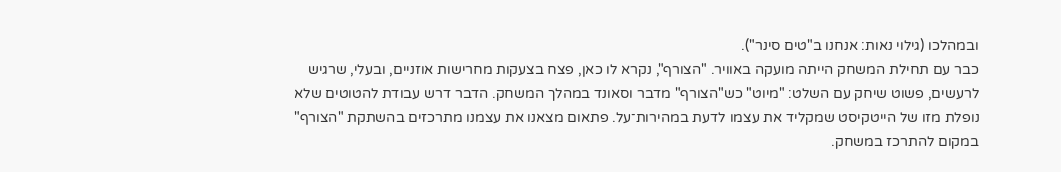ובמהלכו (גילוי נאות: אנחנו ב"טים סינר").
כבר עם תחילת המשחק הייתה מועקה באוויר. "הצורף", נקרא לו כאן, פצח בצעקות מחרישות אוזניים, ובעלי, שרגיש לרעשים, פשוט שיחק עם השלט: "מיוט" כש"הצורף" מדבר וסאונד במהלך המשחק. הדבר דרש עבודת להטוטים שלא נופלת מזו של הייטקיסט שמקליד את עצמו לדעת במהירות־על. פתאום מצאנו את עצמנו מתרכזים בהשתקת "הצורף" במקום להתרכז במשחק.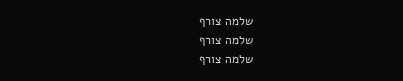שלמה צורף
שלמה צורף
שלמה צורף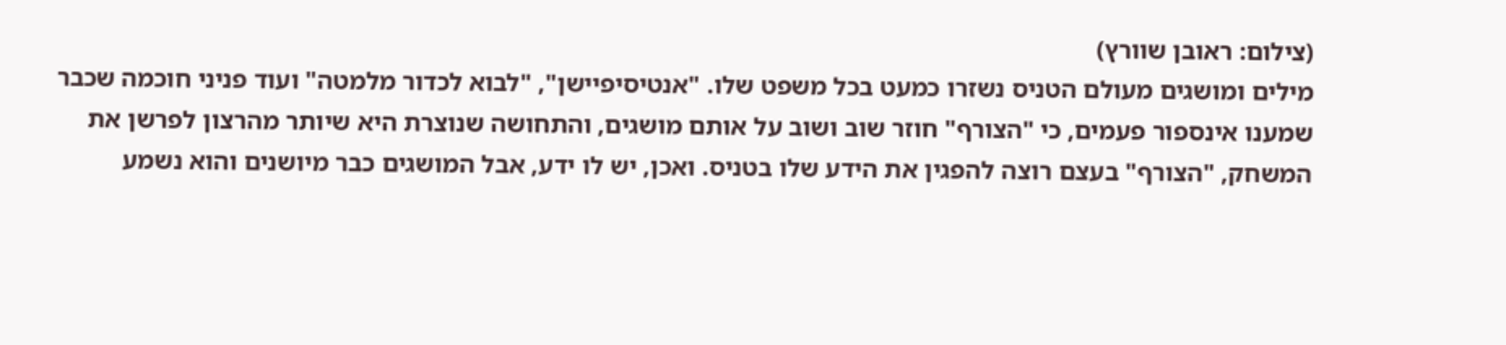(צילום: ראובן שוורץ)
מילים ומושגים מעולם הטניס נשזרו כמעט בכל משפט שלו. "אנטיסיפיישן", "לבוא לכדור מלמטה" ועוד פניני חוכמה שכבר שמענו אינספור פעמים, כי "הצורף" חוזר שוב ושוב על אותם מושגים, והתחושה שנוצרת היא שיותר מהרצון לפרשן את המשחק, "הצורף" בעצם רוצה להפגין את הידע שלו בטניס. ואכן, יש לו ידע, אבל המושגים כבר מיושנים והוא נשמע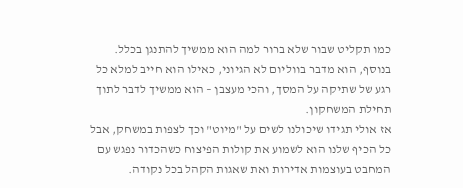כמו תקליט שבור שלא ברור למה הוא ממשיך להתנגן בכלל.
בנוסף, הוא מדבר בווליום לא הגיוני, כאילו הוא חייב למלא כל רגע של שתיקה על המסך, והכי מעצבן – הוא ממשיך לדבר לתוך תחילת המשחקון.
אז אולי תגידו שיכולנו לשים על "מיוט" וכך לצפות במשחק, אבל כל הכיף שלנו הוא לשמוע את קולות הפיצוח כשהכדור נפגש עם המחבט בעוצמות אדירות ואת שאגות הקהל בכל נקודה.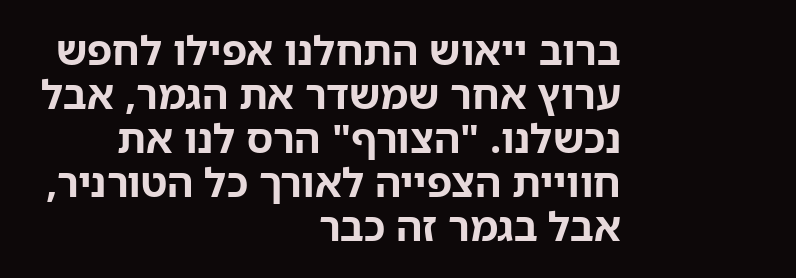ברוב ייאוש התחלנו אפילו לחפש ערוץ אחר שמשדר את הגמר, אבל נכשלנו. "הצורף" הרס לנו את חוויית הצפייה לאורך כל הטורניר, אבל בגמר זה כבר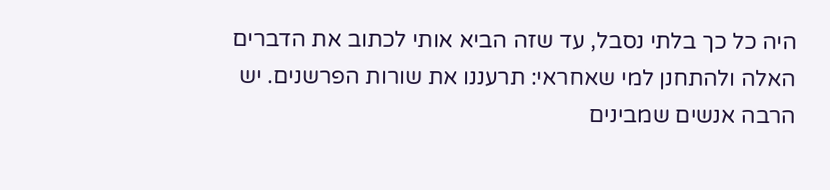היה כל כך בלתי נסבל, עד שזה הביא אותי לכתוב את הדברים האלה ולהתחנן למי שאחראי: תרעננו את שורות הפרשנים. יש הרבה אנשים שמבינים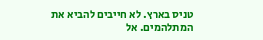טניס בארץ. לא חייבים להביא את המתלהמים. אל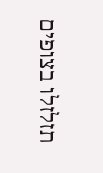תזלזלו בצופים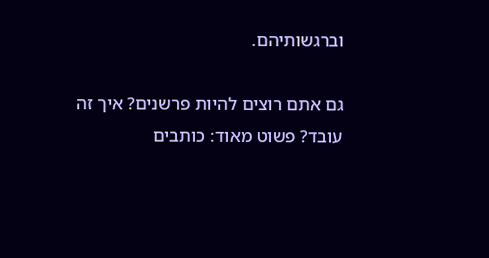וברגשותיהם.

גם אתם רוצים להיות פרשנים? איך זה עובד? פשוט מאוד: כותבים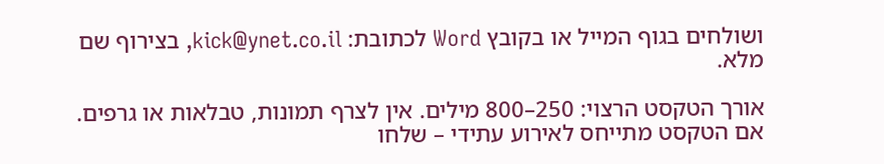ושולחים בגוף המייל או בקובץ Word לכתובת: kick@ynet.co.il, בצירוף שם מלא.

אורך הטקסט הרצוי: 250–800 מילים. אין לצרף תמונות, טבלאות או גרפים. אם הטקסט מתייחס לאירוע עתידי – שלחו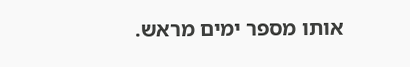אותו מספר ימים מראש.